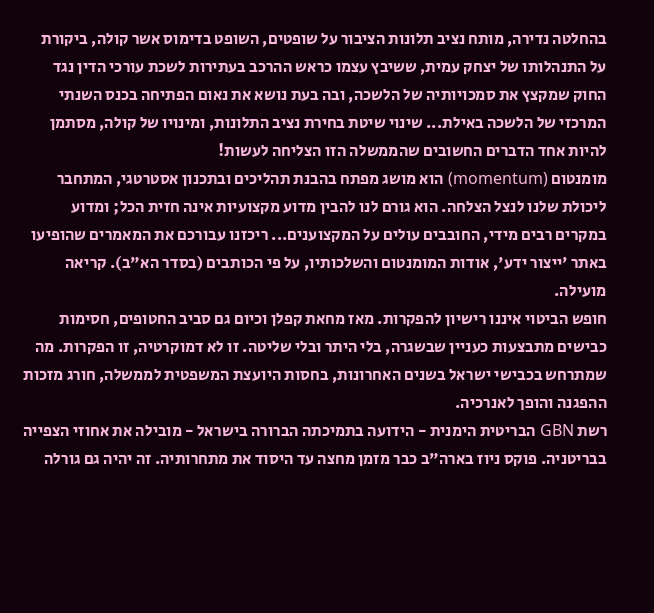בהחלטה נדירה, מותח נציב תלונות הציבור על שופטים, השופט בדימוס אשר קולה, ביקורת על התנהלותו של יצחק עמית, ששיבץ עצמו כראש ההרכב בעתירות לשכת עורכי הדין נגד החוק שמקצץ את סמכויותיה של הלשכה, ובה בעת נושא את נאום הפתיחה בכנס השנתי המרכזי של הלשכה באילת... שינוי שיטת בחירת נציב התלונות, ומינויו של קולה, מסתמן להיות אחד הדברים החשובים שהממשלה הזו הצליחה לעשות!
מומנטום (momentum) הוא מושג מפתח בהבנת תהליכים ובתכנון אסטרטגי, המתחבר ליכולת שלנו לנצל הצלחה. הוא גורם לנו להבין מדוע מקצועיות אינה חזית הכל; ומדוע במקרים רבים מידי, החובבים עולים על המקצוענים... ריכזנו עבורכם את המאמרים שהופיעו באתר 'ייצור ידע', אודות המומנטום והשלכותיו, על פי הכותבים (בסדר הא"ב). קריאה מועילה.
חופש הביטוי איננו רישיון להפקרות. מאז מחאת קפלן וכיום גם סביב החטופים, חסימות כבישים מתבצעות כעניין שבשגרה, בלי היתר ובלי שליטה. זו לא דמוקרטיה, זו הפקרות. מה שמתרחש בכבישי ישראל בשנים האחרונות, בחסות היועצת המשפטית לממשלה, חורג מזכות ההפגנה והופך לאנרכיה.
רשת GBN הבריטית הימנית - הידועה בתמיכתה הברורה בישראל - מובילה את אחוזי הצפייה בבריטניה. פוקס ניוז בארה"ב כבר מזמן מחצה עד היסוד את מתחרותיה. זה יהיה גם גורלה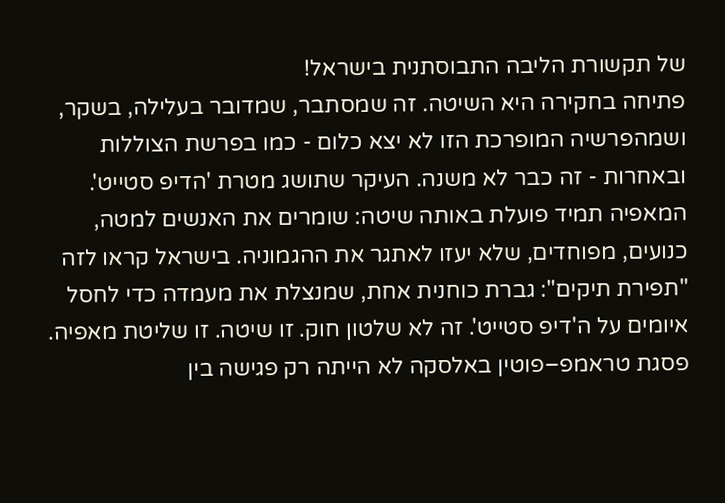של תקשורת הליבה התבוסתנית בישראל!
פתיחה בחקירה היא השיטה. זה שמסתבר, שמדובר בעלילה, בשקר, ושמהפרשיה המופרכת הזו לא יצא כלום - כמו בפרשת הצוללות ובאחרות - זה כבר לא משנה. העיקר שתושג מטרת 'הדיפ סטייט'.
המאפיה תמיד פועלת באותה שיטה: שומרים את האנשים למטה, כנועים, מפוחדים, שלא יעזו לאתגר את ההגמוניה. בישראל קראו לזה "תפירת תיקים": גברת כוחנית אחת, שמנצלת את מעמדה כדי לחסל איומים על ה'דיפ סטייט'. זה לא שלטון חוק. זו שיטה. זו שליטת מאפיה.
פסגת טראמפ–פוטין באלסקה לא הייתה רק פגישה בין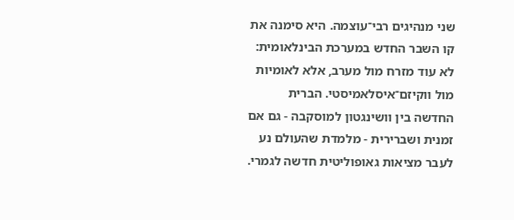שני מנהיגים רבי־עוצמה. היא סימנה את קו השבר החדש במערכת הבינלאומית: לא עוד מזרח מול מערב, אלא לאומיות מול ווקיזם־איסלאמיסטי. הברית החדשה בין וושינגטון למוסקבה - גם אם זמנית ושברירית - מלמדת שהעולם נע לעבר מציאות גאופוליטית חדשה לגמרי.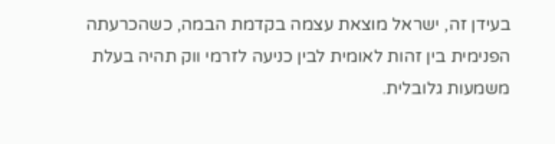בעידן זה, ישראל מוצאת עצמה בקדמת הבמה, כשהכרעתה הפנימית בין זהות לאומית לבין כניעה לזרמי ווק תהיה בעלת משמעות גלובלית.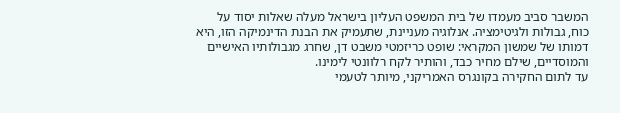המשבר סביב מעמדו של בית המשפט העליון בישראל מעלה שאלות יסוד על כוח, גבולות ולגיטימציה. אנלוגיה מעניינת, שתעמיק את הבנת הדינמיקה הזו, היא דמותו של שמשון המקראי: שופט כריזמטי משבט דן, שחרג מגבולותיו האישיים והמוסדיים, שילם מחיר כבד, והותיר לקח רלוונטי לימינו.
עד לתום החקירה בקונגרס האמריקני, מיותר לטעמי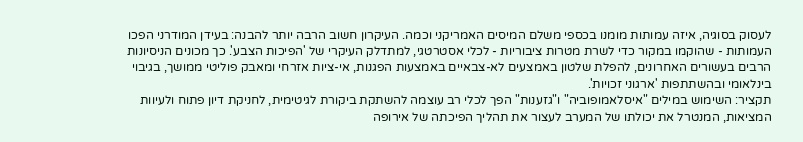לעסוק בסוגיה, איזה עמותות מומנו בכספי משלם המיסים האמריקני וכמה. העיקרון חשוב הרבה יותר להבנה: בעידן המודרני הפכו העמותות - שהוקמו במקור כדי לשרת מטרות ציבוריות - לכלי אסטרטגי, למתדלק העיקרי של 'הפיכות הצבע'. כך מכונים הניסיונות הרבים בעשורים האחרונים, להפלת שלטון באמצעים לא-צבאיים באמצעות הפגנות, אי-ציות אזרחי ומאבק פוליטי ממושך, בגיבוי בינלאומי ובהשתתפות 'ארגוני זכויות'.
תקציר: השימוש במילים "איסלאמופוביה" ו"גזענות" הפך לכלי רב עוצמה להשתקת ביקורת לגיטימית, לחניקת דיון פתוח ולעיוות המציאות, המנטרל את יכולתו של המערב לעצור את תהליך הפיכתה של אירופה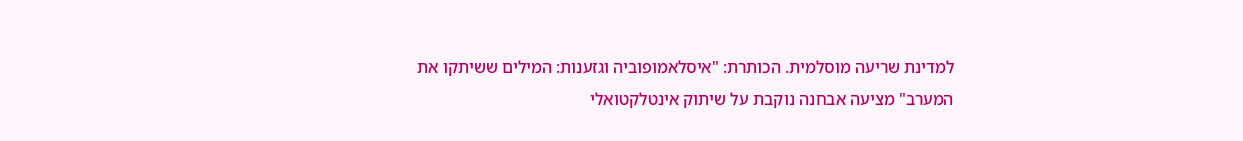למדינת שריעה מוסלמית. הכותרת: "איסלאמופוביה וגזענות: המילים ששיתקו את המערב" מציעה אבחנה נוקבת על שיתוק אינטלקטואלי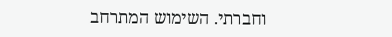וחברתי. השימוש המתרחב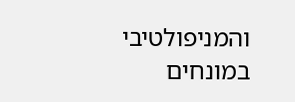והמניפולטיבי במונחים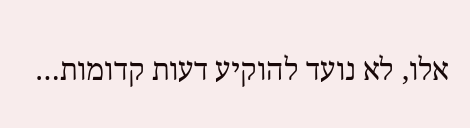אלו, לא נועד להוקיע דעות קדומות…